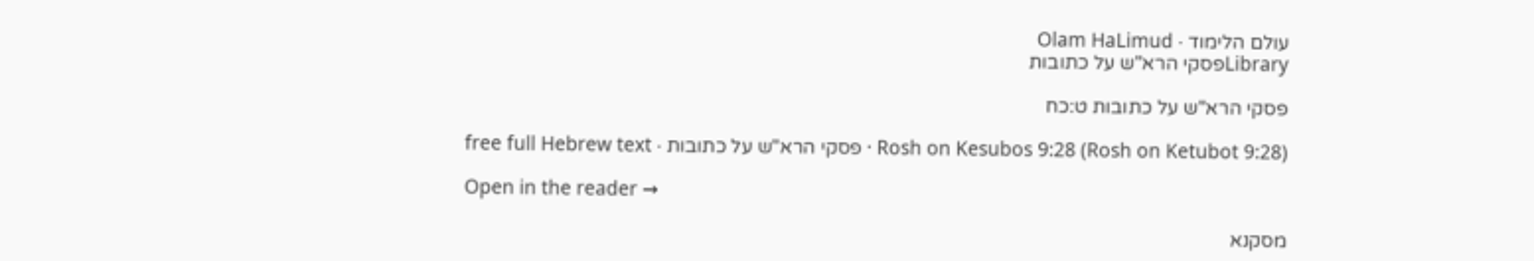עולם הלימוד · Olam HaLimud
Libraryפסקי הרא"ש על כתובות

פסקי הרא"ש על כתובות ט:כח

Rosh on Kesubos 9:28 (Rosh on Ketubot 9:28) · פסקי הרא"ש על כתובות · free full Hebrew text

Open in the reader →

מסקנא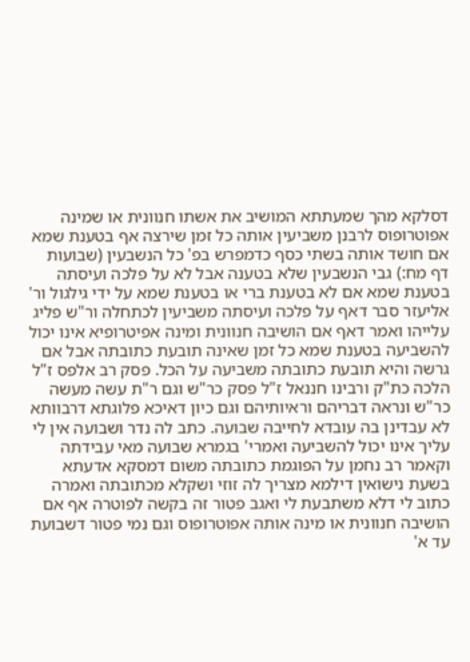דסלקא מהך שמעתתא המושיב את אשתו חנוונית או שמינה אפוטרופוס לרבנן משביעין אותה כל זמן שירצה אף בטענת שמא אם חושד אותה בשתי כסף כדמפרש בפ' כל הנשבעין (שבועות דף מח:) גבי הנשבעין שלא בטענה אבל לא על פלכה ועיסתה בטענת שמא אם לא בטענת ברי או בטענת שמא על ידי גילגול ור' אליעזר סבר דאף על פלכה ועיסתה משביעין לכתחלה ור"ש פליג עלייהו ואמר דאף אם הושיבה חנוונית ומינה אפיטרופיא אינו יכול להשביעה בטענת שמא כל זמן שאינה תובעת כתובתה אבל אם גרשה והיא תובעת כתובתה משביעה על הכל. פסק רב אלפס ז"ל הלכה כת"ק ורבינו חננאל ז"ל פסק כר"ש וגם ר"ת עשה מעשה כר"ש ונראה דבריהם וראיותיהם וגם כיון דאיכא פלוגתא דרבוותא לא עבדינן בה עובדא לחייבה שבועה. כתב לה נדר ושבועה אין לי עליך אינו יכול להשביעה ואמרי' בגמרא שבועה מאי עבידתה וקאמר רב נחמן על הפוגמת כתובתה משום דמסקא אדעתא בשעת נישואין דילמא מצריך לה זוזי ושקלא מכתובתה ואמרה כתוב לי דלא משתבעת לי ואגב פטור זה בקשה לפוטרה אף אם הושיבה חנוונית או מינה אותה אפוטרופוס וגם נמי פטור דשבועת עד א'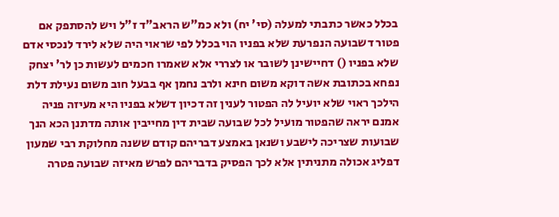בכלל כאשר כתבתי למעלה (סי' יח) ולא כמ"ש הראב"ד ז"ל ויש להסתפק אם פטור דשבועה הנפרעת שלא בפניו הוי בכלל לפי שראוי היה שלא לירד לנכסי אדם שלא בפניו () דחיישינן לשובר או לצררי אלא שאמרו חכמים לעשות כן לר' יצחק נפחא בכתובת אשה דוקא משום חינא ולרב נחמן אף בבעל חוב משום נעילת דלת הילכך ראוי שלא יועיל לה הפטור לענין זה דכיון דשלא בפניו היא מעיזה פניה אמנם יראה שהפטור מועיל לכל שבועה שבית דין מחייבין אותה מדתנן הכא הנך שבועות שצריכה לישבע ושנאן באמצע דבריהם קודם ששנה מחלוקת רבי שמעון דפליג אכולה מתניתין אלא לכך הפסיק בדבריהם לפרש מאיזה שבועה פטרה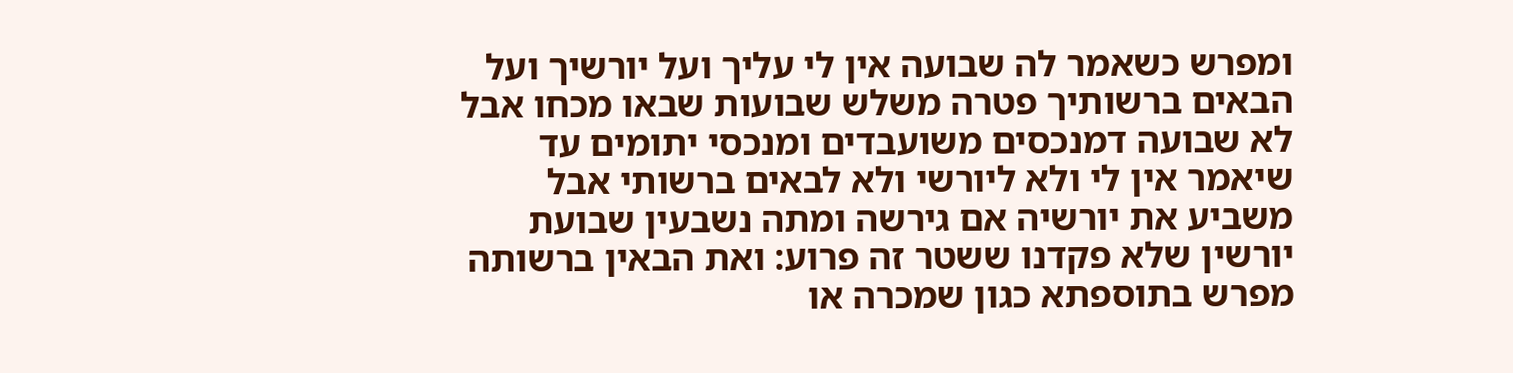ומפרש כשאמר לה שבועה אין לי עליך ועל יורשיך ועל הבאים ברשותיך פטרה משלש שבועות שבאו מכחו אבל לא שבועה דמנכסים משועבדים ומנכסי יתומים עד שיאמר אין לי ולא ליורשי ולא לבאים ברשותי אבל משביע את יורשיה אם גירשה ומתה נשבעין שבועת יורשין שלא פקדנו ששטר זה פרוע: ואת הבאין ברשותה מפרש בתוספתא כגון שמכרה או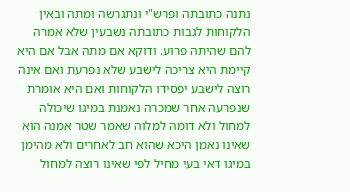נתנה כתובתה ופרש"י ונתגרשה ומתה ובאין הלקוחות לגבות כתובתה נשבעין שלא אמרה להם שהיתה פרוע. ודוקא אם מתה אבל אם היא קיימת היא צריכה לישבע שלא נפרעת ואם אינה רוצה לישבע יפסידו הלקוחות ואם היא אומרת שנפרעה אחר שמכרה נאמנת במיגו שיכולה למחול ולא דומה למלוה שאמר שטר אמנה הוא שאינו נאמן היכא שהוא חב לאחרים ולא מהימן במיגו דאי בעי מחיל לפי שאינו רוצה למחול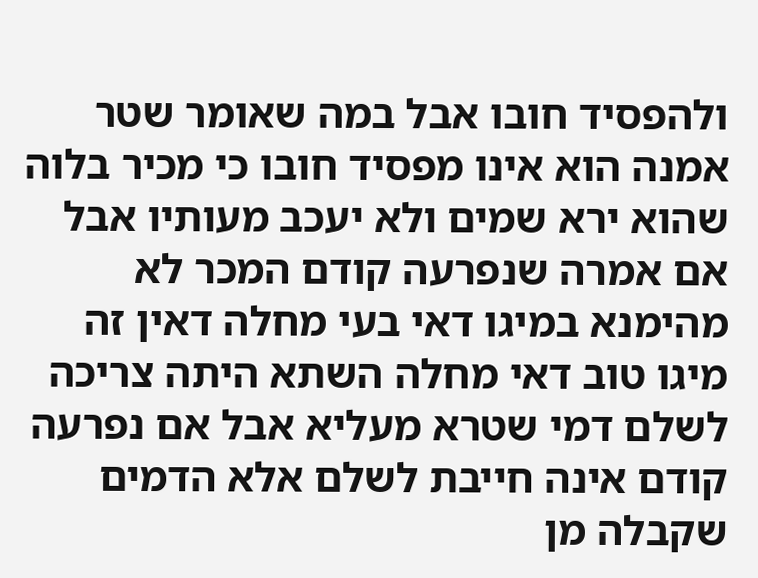ולהפסיד חובו אבל במה שאומר שטר אמנה הוא אינו מפסיד חובו כי מכיר בלוה שהוא ירא שמים ולא יעכב מעותיו אבל אם אמרה שנפרעה קודם המכר לא מהימנא במיגו דאי בעי מחלה דאין זה מיגו טוב דאי מחלה השתא היתה צריכה לשלם דמי שטרא מעליא אבל אם נפרעה קודם אינה חייבת לשלם אלא הדמים שקבלה מן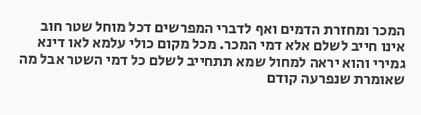המכר ומחזרת הדמים ואף לדברי המפרשים דכל מוחל שטר חוב אינו חייב לשלם אלא דמי המכר. מכל מקום כולי עלמא לאו דינא גמירי והוא יראה למחול שמא תתחייב לשלם כל דמי השטר אבל מה שאומרת שנפרעה קודם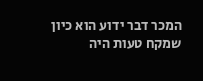המכר דבר ידוע הוא כיון שמקח טעות היה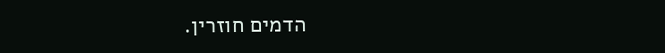הדמים חוזרין.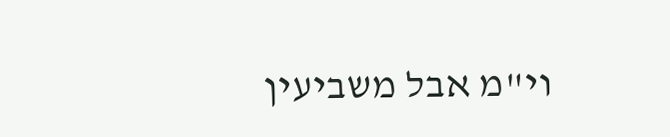וי"מ אבל משביעין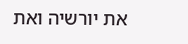את יורשיה ואת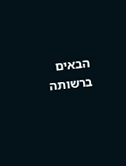הבאים ברשותה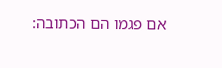אם פגמו הם הכתובה: